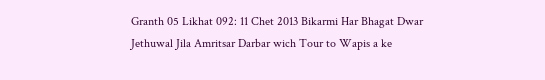Granth 05 Likhat 092: 11 Chet 2013 Bikarmi Har Bhagat Dwar Jethuwal Jila Amritsar Darbar wich Tour to Wapis a ke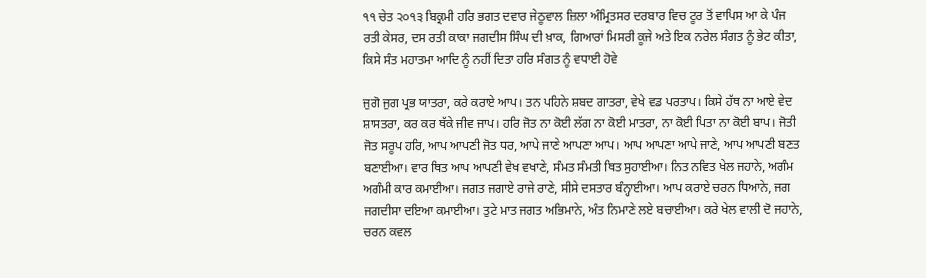੧੧ ਚੇਤ ੨੦੧੩ ਬਿਕ੍ਰਮੀ ਹਰਿ ਭਗਤ ਦਵਾਰ ਜੇਠੂਵਾਲ ਜ਼ਿਲਾ ਅੰਮ੍ਰਿਤਸਰ ਦਰਬਾਰ ਵਿਚ ਟੂਰ ਤੋਂ ਵਾਪਿਸ ਆ ਕੇ ਪੰਜ ਰਤੀ ਕੇਸਰ, ਦਸ ਰਤੀ ਕਾਕਾ ਜਗਦੀਸ ਸਿੰਘ ਦੀ ਖ਼ਾਕ, ਗਿਆਰਾਂ ਮਿਸਰੀ ਕੂਜੇ ਅਤੇ ਇਕ ਨਰੇਲ ਸੰਗਤ ਨੂੰ ਭੇਟ ਕੀਤਾ, ਕਿਸੇ ਸੰਤ ਮਹਾਤਮਾ ਆਦਿ ਨੂੰ ਨਹੀਂ ਦਿਤਾ ਹਰਿ ਸੰਗਤ ਨੂੰ ਵਧਾਈ ਹੋਵੇ

ਜੁਗੋ ਜੁਗ ਪ੍ਰਭ ਯਾਤਰਾ, ਕਰੇ ਕਰਾਏ ਆਪ। ਤਨ ਪਹਿਨੇ ਸ਼ਬਦ ਗਾਤਰਾ, ਵੇਖੇ ਵਡ ਪਰਤਾਪ। ਕਿਸੇ ਹੱਥ ਨਾ ਆਏ ਵੇਦ ਸ਼ਾਸਤਰਾ, ਕਰ ਕਰ ਥੱਕੇ ਜੀਵ ਜਾਪ। ਹਰਿ ਜੋਤ ਨਾ ਕੋਈ ਲੱਗ ਨਾ ਕੋਈ ਮਾਤਰਾ, ਨਾ ਕੋਈ ਪਿਤਾ ਨਾ ਕੋਈ ਬਾਪ। ਜੋਤੀ ਜੋਤ ਸਰੂਪ ਹਰਿ, ਆਪ ਆਪਣੀ ਜੋਤ ਧਰ, ਆਪੇ ਜਾਣੇ ਆਪਣਾ ਆਪ। ਆਪ ਆਪਣਾ ਆਪੇ ਜਾਣੇ, ਆਪ ਆਪਣੀ ਬਣਤ ਬਣਾਈਆ। ਵਾਰ ਥਿਤ ਆਪ ਆਪਣੀ ਵੇਖ ਵਖਾਣੇ, ਸੰਮਤ ਸੰਮਤੀ ਥਿਤ ਸੁਹਾਈਆ। ਨਿਤ ਨਵਿਤ ਖੇਲ ਜਹਾਨੇ, ਅਗੰਮ ਅਗੰਮੀ ਕਾਰ ਕਮਾਈਆ। ਜਗਤ ਜਗਾਏ ਰਾਜੇ ਰਾਣੇ, ਸੀਸੇ ਦਸਤਾਰ ਬੰਨ੍ਹਾਈਆ। ਆਪ ਕਰਾਏ ਚਰਨ ਧਿਆਨੇ, ਜਗ ਜਗਦੀਸਾ ਦਇਆ ਕਮਾਈਆ। ਤੁਟੇ ਮਾਤ ਜਗਤ ਅਭਿਮਾਨੇ, ਅੰਤ ਨਿਮਾਣੇ ਲਏ ਬਚਾਈਆ। ਕਰੇ ਖੇਲ ਵਾਲੀ ਦੋ ਜਹਾਨੇ, ਚਰਨ ਕਵਲ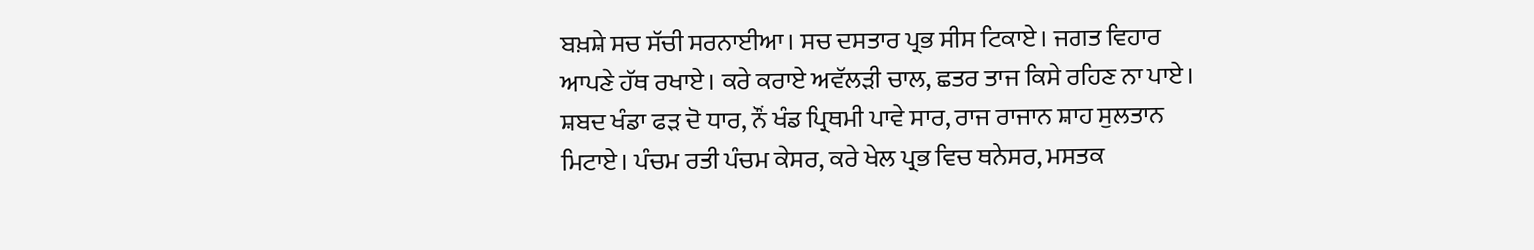ਬਖ਼ਸ਼ੇ ਸਚ ਸੱਚੀ ਸਰਨਾਈਆ। ਸਚ ਦਸਤਾਰ ਪ੍ਰਭ ਸੀਸ ਟਿਕਾਏ। ਜਗਤ ਵਿਹਾਰ ਆਪਣੇ ਹੱਥ ਰਖਾਏ। ਕਰੇ ਕਰਾਏ ਅਵੱਲੜੀ ਚਾਲ, ਛਤਰ ਤਾਜ ਕਿਸੇ ਰਹਿਣ ਨਾ ਪਾਏ। ਸ਼ਬਦ ਖੰਡਾ ਫੜ ਦੋ ਧਾਰ, ਨੌਂ ਖੰਡ ਪ੍ਰਿਥਮੀ ਪਾਵੇ ਸਾਰ, ਰਾਜ ਰਾਜਾਨ ਸ਼ਾਹ ਸੁਲਤਾਨ ਮਿਟਾਏ। ਪੰਚਮ ਰਤੀ ਪੰਚਮ ਕੇਸਰ, ਕਰੇ ਖੇਲ ਪ੍ਰਭ ਵਿਚ ਥਨੇਸਰ, ਮਸਤਕ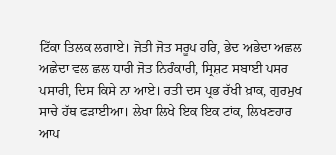ਟਿੱਕਾ ਤਿਲਕ ਲਗਾਏ। ਜੋਤੀ ਜੋਤ ਸਰੂਪ ਹਰਿ, ਭੇਦ ਅਭੇਦਾ ਅਛਲ ਅਛੇਦਾ ਵਲ ਛਲ ਧਾਰੀ ਜੋਤ ਨਿਰੰਕਾਰੀ, ਸ੍ਰਿਸ਼ਟ ਸਬਾਈ ਪਸਰ ਪਸਾਰੀ, ਦਿਸ ਕਿਸੇ ਨਾ ਆਏ। ਰਤੀ ਦਸ ਪ੍ਰਭ ਰੱਖੀ ਖ਼ਾਕ, ਗੁਰਮੁਖ ਸਾਚੇ ਹੱਥ ਫੜਾਈਆ। ਲੇਖਾ ਲਿਖੇ ਇਕ ਇਕ ਟਾਂਕ, ਲਿਖਣਹਾਰ ਆਪ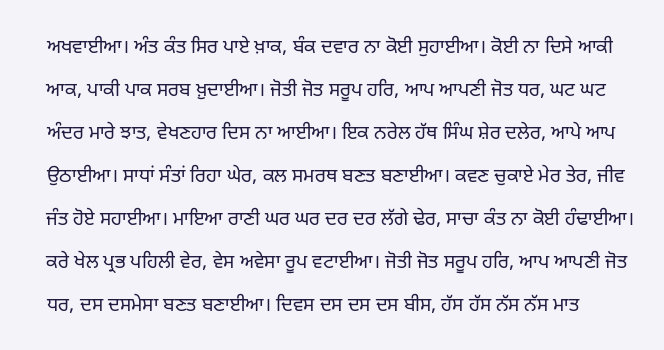ਅਖਵਾਈਆ। ਅੰਤ ਕੰਤ ਸਿਰ ਪਾਏ ਖ਼ਾਕ, ਬੰਕ ਦਵਾਰ ਨਾ ਕੋਈ ਸੁਹਾਈਆ। ਕੋਈ ਨਾ ਦਿਸੇ ਆਕੀ ਆਕ, ਪਾਕੀ ਪਾਕ ਸਰਬ ਖ਼ੁਦਾਈਆ। ਜੋਤੀ ਜੋਤ ਸਰੂਪ ਹਰਿ, ਆਪ ਆਪਣੀ ਜੋਤ ਧਰ, ਘਟ ਘਟ ਅੰਦਰ ਮਾਰੇ ਝਾਤ, ਵੇਖਣਹਾਰ ਦਿਸ ਨਾ ਆਈਆ। ਇਕ ਨਰੇਲ ਹੱਥ ਸਿੰਘ ਸ਼ੇਰ ਦਲੇਰ, ਆਪੇ ਆਪ ਉਠਾਈਆ। ਸਾਧਾਂ ਸੰਤਾਂ ਰਿਹਾ ਘੇਰ, ਕਲ ਸਮਰਥ ਬਣਤ ਬਣਾਈਆ। ਕਵਣ ਚੁਕਾਏ ਮੇਰ ਤੇਰ, ਜੀਵ ਜੰਤ ਹੋਏ ਸਹਾਈਆ। ਮਾਇਆ ਰਾਣੀ ਘਰ ਘਰ ਦਰ ਦਰ ਲੱਗੇ ਢੇਰ, ਸਾਚਾ ਕੰਤ ਨਾ ਕੋਈ ਹੰਢਾਈਆ। ਕਰੇ ਖੇਲ ਪ੍ਰਭ ਪਹਿਲੀ ਵੇਰ, ਵੇਸ ਅਵੇਸਾ ਰੂਪ ਵਟਾਈਆ। ਜੋਤੀ ਜੋਤ ਸਰੂਪ ਹਰਿ, ਆਪ ਆਪਣੀ ਜੋਤ ਧਰ, ਦਸ ਦਸਮੇਸਾ ਬਣਤ ਬਣਾਈਆ। ਦਿਵਸ ਦਸ ਦਸ ਦਸ ਬੀਸ, ਹੱਸ ਹੱਸ ਨੱਸ ਨੱਸ ਮਾਤ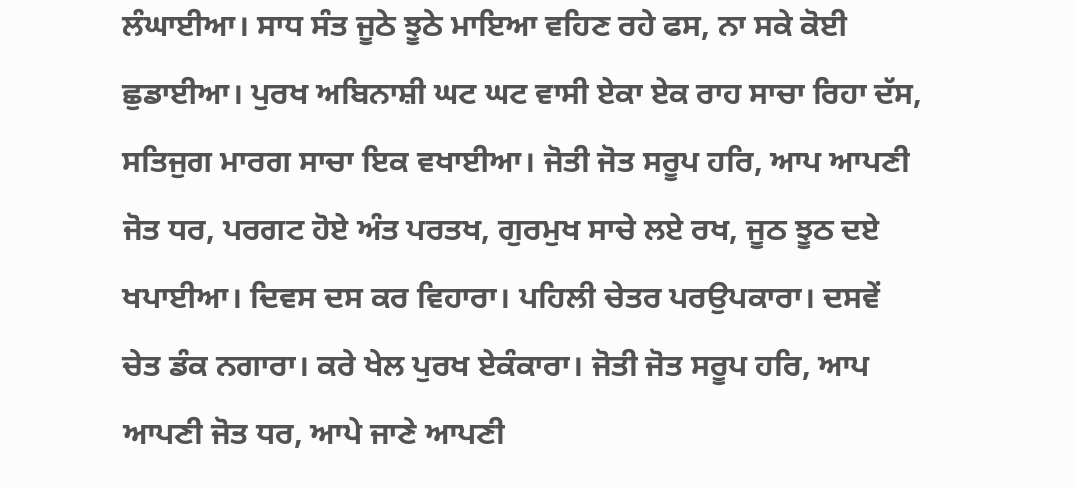ਲੰਘਾਈਆ। ਸਾਧ ਸੰਤ ਜੂਠੇ ਝੂਠੇ ਮਾਇਆ ਵਹਿਣ ਰਹੇ ਫਸ, ਨਾ ਸਕੇ ਕੋਈ ਛੁਡਾਈਆ। ਪੁਰਖ ਅਬਿਨਾਸ਼ੀ ਘਟ ਘਟ ਵਾਸੀ ਏਕਾ ਏਕ ਰਾਹ ਸਾਚਾ ਰਿਹਾ ਦੱਸ, ਸਤਿਜੁਗ ਮਾਰਗ ਸਾਚਾ ਇਕ ਵਖਾਈਆ। ਜੋਤੀ ਜੋਤ ਸਰੂਪ ਹਰਿ, ਆਪ ਆਪਣੀ ਜੋਤ ਧਰ, ਪਰਗਟ ਹੋਏ ਅੰਤ ਪਰਤਖ, ਗੁਰਮੁਖ ਸਾਚੇ ਲਏ ਰਖ, ਜੂਠ ਝੂਠ ਦਏ ਖਪਾਈਆ। ਦਿਵਸ ਦਸ ਕਰ ਵਿਹਾਰਾ। ਪਹਿਲੀ ਚੇਤਰ ਪਰਉਪਕਾਰਾ। ਦਸਵੇਂ ਚੇਤ ਡੰਕ ਨਗਾਰਾ। ਕਰੇ ਖੇਲ ਪੁਰਖ ਏਕੰਕਾਰਾ। ਜੋਤੀ ਜੋਤ ਸਰੂਪ ਹਰਿ, ਆਪ ਆਪਣੀ ਜੋਤ ਧਰ, ਆਪੇ ਜਾਣੇ ਆਪਣੀ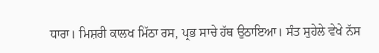ਧਾਰਾ। ਮਿਸ਼ਰੀ ਕਾਲਖ ਮਿੱਠਾ ਰਸ, ਪ੍ਰਭ ਸਾਚੇ ਹੱਥ ਉਠਾਇਆ। ਸੰਤ ਸੁਹੇਲੇ ਵੇਖੇ ਨੱਸ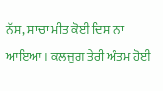ਨੱਸ, ਸਾਚਾ ਮੀਤ ਕੋਈ ਦਿਸ ਨਾ ਆਇਆ। ਕਲਜੁਗ ਤੇਰੀ ਅੰਤਮ ਹੋਈ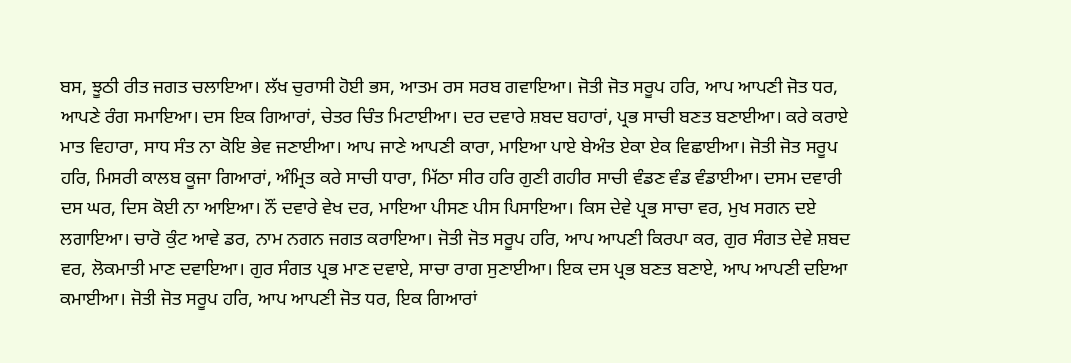ਬਸ, ਝੂਠੀ ਰੀਤ ਜਗਤ ਚਲਾਇਆ। ਲੱਖ ਚੁਰਾਸੀ ਹੋਈ ਭਸ, ਆਤਮ ਰਸ ਸਰਬ ਗਵਾਇਆ। ਜੋਤੀ ਜੋਤ ਸਰੂਪ ਹਰਿ, ਆਪ ਆਪਣੀ ਜੋਤ ਧਰ, ਆਪਣੇ ਰੰਗ ਸਮਾਇਆ। ਦਸ ਇਕ ਗਿਆਰਾਂ, ਚੇਤਰ ਚਿੰਤ ਮਿਟਾਈਆ। ਦਰ ਦਵਾਰੇ ਸ਼ਬਦ ਬਹਾਰਾਂ, ਪ੍ਰਭ ਸਾਚੀ ਬਣਤ ਬਣਾਈਆ। ਕਰੇ ਕਰਾਏ ਮਾਤ ਵਿਹਾਰਾ, ਸਾਧ ਸੰਤ ਨਾ ਕੋਇ ਭੇਵ ਜਣਾਈਆ। ਆਪ ਜਾਣੇ ਆਪਣੀ ਕਾਰਾ, ਮਾਇਆ ਪਾਏ ਬੇਅੰਤ ਏਕਾ ਏਕ ਵਿਛਾਈਆ। ਜੋਤੀ ਜੋਤ ਸਰੂਪ ਹਰਿ, ਮਿਸਰੀ ਕਾਲਬ ਕੂਜਾ ਗਿਆਰਾਂ, ਅੰਮ੍ਰਿਤ ਕਰੇ ਸਾਚੀ ਧਾਰਾ, ਮਿੱਠਾ ਸੀਰ ਹਰਿ ਗੁਣੀ ਗਹੀਰ ਸਾਚੀ ਵੰਡਣ ਵੰਡ ਵੰਡਾਈਆ। ਦਸਮ ਦਵਾਰੀ ਦਸ ਘਰ, ਦਿਸ ਕੋਈ ਨਾ ਆਇਆ। ਨੌਂ ਦਵਾਰੇ ਵੇਖ ਦਰ, ਮਾਇਆ ਪੀਸਣ ਪੀਸ ਪਿਸਾਇਆ। ਕਿਸ ਦੇਵੇ ਪ੍ਰਭ ਸਾਚਾ ਵਰ, ਮੁਖ ਸਗਨ ਦਏ ਲਗਾਇਆ। ਚਾਰੋ ਕੁੰਟ ਆਵੇ ਡਰ, ਨਾਮ ਨਗਨ ਜਗਤ ਕਰਾਇਆ। ਜੋਤੀ ਜੋਤ ਸਰੂਪ ਹਰਿ, ਆਪ ਆਪਣੀ ਕਿਰਪਾ ਕਰ, ਗੁਰ ਸੰਗਤ ਦੇਵੇ ਸ਼ਬਦ ਵਰ, ਲੋਕਮਾਤੀ ਮਾਣ ਦਵਾਇਆ। ਗੁਰ ਸੰਗਤ ਪ੍ਰਭ ਮਾਣ ਦਵਾਏ, ਸਾਚਾ ਰਾਗ ਸੁਣਾਈਆ। ਇਕ ਦਸ ਪ੍ਰਭ ਬਣਤ ਬਣਾਏ, ਆਪ ਆਪਣੀ ਦਇਆ ਕਮਾਈਆ। ਜੋਤੀ ਜੋਤ ਸਰੂਪ ਹਰਿ, ਆਪ ਆਪਣੀ ਜੋਤ ਧਰ, ਇਕ ਗਿਆਰਾਂ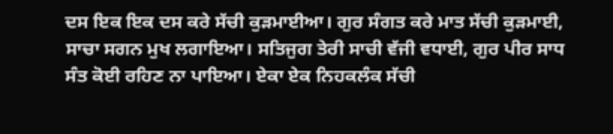ਦਸ ਇਕ ਇਕ ਦਸ ਕਰੇ ਸੱਚੀ ਕੁੜਮਾਈਆ। ਗੁਰ ਸੰਗਤ ਕਰੇ ਮਾਤ ਸੱਚੀ ਕੁੜਮਾਈ, ਸਾਚਾ ਸਗਨ ਮੁਖ ਲਗਾਇਆ। ਸਤਿਜੁਗ ਤੇਰੀ ਸਾਚੀ ਵੱਜੀ ਵਧਾਈ, ਗੁਰ ਪੀਰ ਸਾਧ ਸੰਤ ਕੋਈ ਰਹਿਣ ਨਾ ਪਾਇਆ। ਏਕਾ ਏਕ ਨਿਹਕਲੰਕ ਸੱਚੀ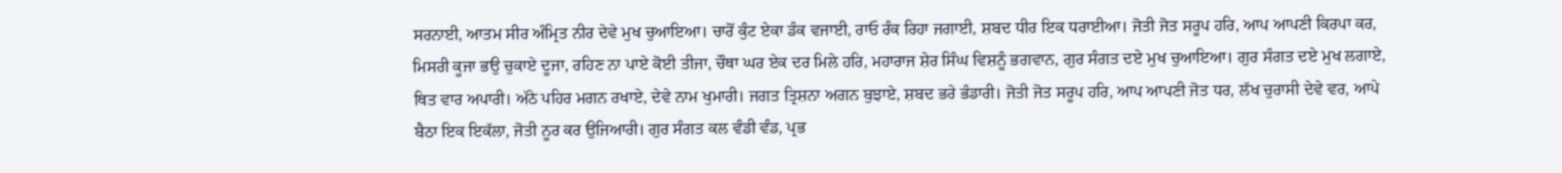ਸਰਨਾਈ, ਆਤਮ ਸੀਰ ਅੰਮ੍ਰਿਤ ਨੀਰ ਦੇਵੇ ਮੁਖ ਚੁਆਇਆ। ਚਾਰੋਂ ਕੁੰਟ ਏਕਾ ਡੰਕ ਵਜਾਈ, ਰਾਓ ਰੰਕ ਰਿਹਾ ਜਗਾਈ, ਸ਼ਬਦ ਧੀਰ ਇਕ ਧਰਾਈਆ। ਜੋਤੀ ਜੋਤ ਸਰੂਪ ਹਰਿ, ਆਪ ਆਪਣੀ ਕਿਰਪਾ ਕਰ, ਮਿਸਰੀ ਕੂਜਾ ਭਉ ਚੁਕਾਏ ਦੂਜਾ, ਰਹਿਣ ਨਾ ਪਾਏ ਕੋਈ ਤੀਜਾ, ਚੌਥਾ ਘਰ ਏਕ ਦਰ ਮਿਲੇ ਹਰਿ, ਮਹਾਰਾਜ ਸ਼ੇਰ ਸਿੰਘ ਵਿਸ਼ਨੂੰ ਭਗਵਾਨ, ਗੁਰ ਸੰਗਤ ਦਏ ਮੁਖ ਚੁਆਇਆ। ਗੁਰ ਸੰਗਤ ਦਏ ਮੁਖ ਲਗਾਏ, ਥਿਤ ਵਾਰ ਅਪਾਰੀ। ਅੱਠੇ ਪਹਿਰ ਮਗਨ ਰਖਾਏ, ਦੇਵੇ ਨਾਮ ਖੁਮਾਰੀ। ਜਗਤ ਤ੍ਰਿਸ਼ਨਾ ਅਗਨ ਬੁਝਾਏ, ਸ਼ਬਦ ਭਰੇ ਭੰਡਾਰੀ। ਜੋਤੀ ਜੋਤ ਸਰੂਪ ਹਰਿ, ਆਪ ਆਪਣੀ ਜੋਤ ਧਰ, ਲੱਖ ਚੁਰਾਸੀ ਦੇਵੇ ਵਰ, ਆਪੇ ਬੈਠਾ ਇਕ ਇਕੱਲਾ, ਜੋਤੀ ਨੂਰ ਕਰ ਉਜਿਆਰੀ। ਗੁਰ ਸੰਗਤ ਕਲ ਵੰਡੀ ਵੰਡ, ਪ੍ਰਭ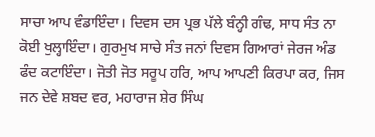ਸਾਚਾ ਆਪ ਵੰਡਾਇੰਦਾ। ਦਿਵਸ ਦਸ ਪ੍ਰਭ ਪੱਲੇ ਬੰਨ੍ਹੀ ਗੰਢ, ਸਾਧ ਸੰਤ ਨਾ ਕੋਈ ਖੁਲ੍ਹਾਇੰਦਾ। ਗੁਰਮੁਖ ਸਾਚੇ ਸੰਤ ਜਨਾਂ ਦਿਵਸ ਗਿਆਰਾਂ ਜੇਰਜ ਅੰਡ ਫੰਦ ਕਟਾਇੰਦਾ। ਜੋਤੀ ਜੋਤ ਸਰੂਪ ਹਰਿ, ਆਪ ਆਪਣੀ ਕਿਰਪਾ ਕਰ, ਜਿਸ ਜਨ ਦੇਵੇ ਸ਼ਬਦ ਵਰ, ਮਹਾਰਾਜ ਸ਼ੇਰ ਸਿੰਘ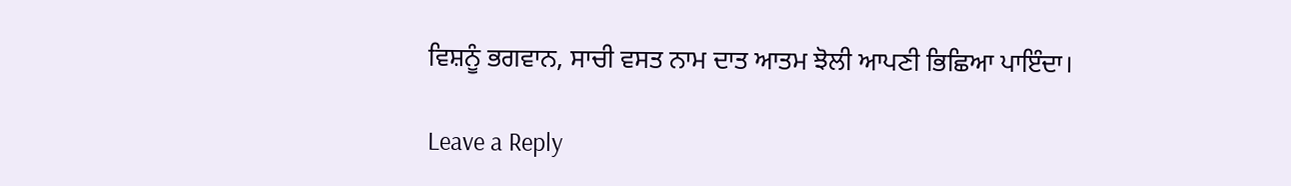ਵਿਸ਼ਨੂੰ ਭਗਵਾਨ, ਸਾਚੀ ਵਸਤ ਨਾਮ ਦਾਤ ਆਤਮ ਝੋਲੀ ਆਪਣੀ ਭਿਛਿਆ ਪਾਇੰਦਾ।

Leave a Reply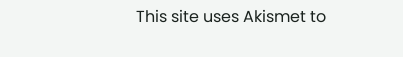This site uses Akismet to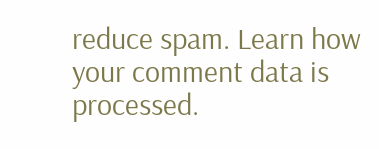reduce spam. Learn how your comment data is processed.